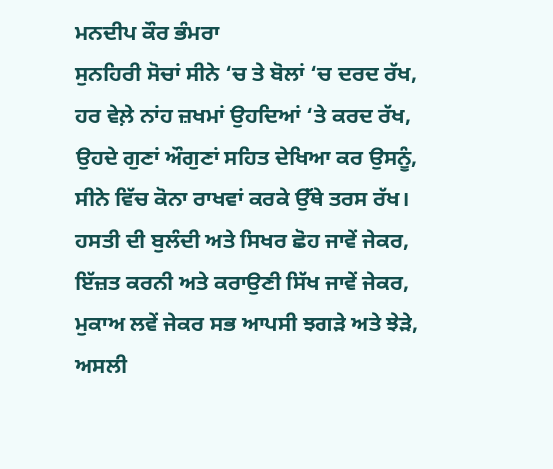ਮਨਦੀਪ ਕੌਰ ਭੰਮਰਾ
ਸੁਨਹਿਰੀ ਸੋਚਾਂ ਸੀਨੇ ‘ਚ ਤੇ ਬੋਲਾਂ ‘ਚ ਦਰਦ ਰੱਖ,
ਹਰ ਵੇਲ਼ੇ ਨਾਂਹ ਜ਼ਖਮਾਂ ਉਹਦਿਆਂ ‘ਤੇ ਕਰਦ ਰੱਖ,
ਉਹਦੇ ਗੁਣਾਂ ਔਗੁਣਾਂ ਸਹਿਤ ਦੇਖਿਆ ਕਰ ਉਸਨੂੰ,
ਸੀਨੇ ਵਿੱਚ ਕੋਨਾ ਰਾਖਵਾਂ ਕਰਕੇ ਉੱਥੇ ਤਰਸ ਰੱਖ।
ਹਸਤੀ ਦੀ ਬੁਲੰਦੀ ਅਤੇ ਸਿਖਰ ਛੋਹ ਜਾਵੇਂ ਜੇਕਰ,
ਇੱਜ਼ਤ ਕਰਨੀ ਅਤੇ ਕਰਾਉਣੀ ਸਿੱਖ ਜਾਵੇਂ ਜੇਕਰ,
ਮੁਕਾਅ ਲਵੇਂ ਜੇਕਰ ਸਭ ਆਪਸੀ ਝਗੜੇ ਅਤੇ ਝੇੜੇ,
ਅਸਲੀ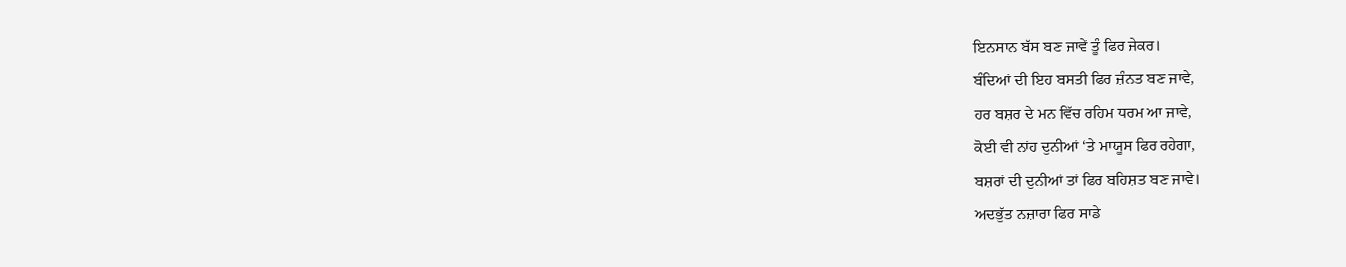ਇਨਸਾਨ ਬੱਸ ਬਣ ਜਾਵੇਂ ਤੂੰ ਫਿਰ ਜੇਕਰ।
ਬੰਦਿਆਂ ਦੀ ਇਹ ਬਸਤੀ ਫਿਰ ਜ਼ੰਨਤ ਬਣ ਜਾਵੇ,
ਹਰ ਬਸ਼ਰ ਦੇ ਮਨ ਵਿੱਚ ਰਹਿਮ ਧਰਮ ਆ ਜਾਵੇ,
ਕੋਈ ਵੀ ਨਾਂਹ ਦੁਨੀਆਂ ‘ਤੇ ਮਾਯੂਸ ਫਿਰ ਰਹੇਗਾ,
ਬਸ਼ਰਾਂ ਦੀ ਦੁਨੀਆਂ ਤਾਂ ਫਿਰ ਬਹਿਸ਼ਤ ਬਣ ਜਾਵੇ।
ਅਦਭੁੱਤ ਨਜ਼ਾਰਾ ਫਿਰ ਸਾਡੇ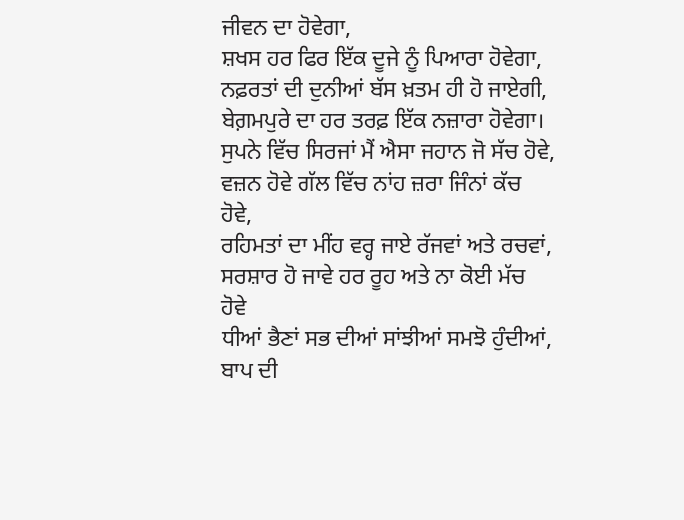ਜੀਵਨ ਦਾ ਹੋਵੇਗਾ,
ਸ਼ਖਸ ਹਰ ਫਿਰ ਇੱਕ ਦੂਜੇ ਨੂੰ ਪਿਆਰਾ ਹੋਵੇਗਾ,
ਨਫ਼ਰਤਾਂ ਦੀ ਦੁਨੀਆਂ ਬੱਸ ਖ਼ਤਮ ਹੀ ਹੋ ਜਾਏਗੀ,
ਬੇਗ਼ਮਪੁਰੇ ਦਾ ਹਰ ਤਰਫ਼ ਇੱਕ ਨਜ਼ਾਰਾ ਹੋਵੇਗਾ।
ਸੁਪਨੇ ਵਿੱਚ ਸਿਰਜਾਂ ਮੈਂ ਐਸਾ ਜਹਾਨ ਜੋ ਸੱਚ ਹੋਵੇ,
ਵਜ਼ਨ ਹੋਵੇ ਗੱਲ ਵਿੱਚ ਨਾਂਹ ਜ਼ਰਾ ਜਿੰਨਾਂ ਕੱਚ ਹੋਵੇ,
ਰਹਿਮਤਾਂ ਦਾ ਮੀਂਹ ਵਰ੍ਹ ਜਾਏ ਰੱਜਵਾਂ ਅਤੇ ਰਚਵਾਂ,
ਸਰਸ਼ਾਰ ਹੋ ਜਾਵੇ ਹਰ ਰੂਹ ਅਤੇ ਨਾ ਕੋਈ ਮੱਚ ਹੋਵੇ
ਧੀਆਂ ਭੈਣਾਂ ਸਭ ਦੀਆਂ ਸਾਂਝੀਆਂ ਸਮਝੋ ਹੁੰਦੀਆਂ,
ਬਾਪ ਦੀ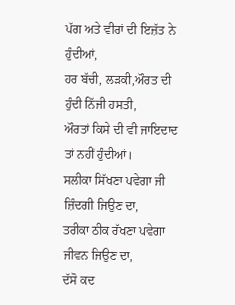ਪੱਗ ਅਤੇ ਵੀਰਾਂ ਦੀ ਇਜ਼ੱਤ ਨੇ ਹੁੰਦੀਆਂ,
ਹਰ ਬੱਚੀ, ਲੜਕੀ,ਔਰਤ ਦੀ ਹੁੰਦੀ ਨਿੱਜੀ ਹਸਤੀ,
ਔਰਤਾਂ ਕਿਸੇ ਦੀ ਵੀ ਜਾਇਦਾਦ ਤਾਂ ਨਹੀਂ ਹੁੰਦੀਆਂ।
ਸਲੀਕਾ ਸਿੱਖਣਾ ਪਵੇਗਾ ਜੀ ਜ਼ਿੰਦਗੀ ਜਿਉਣ ਦਾ,
ਤਰੀਕਾ ਠੀਕ ਰੱਖਣਾ ਪਵੇਗਾ ਜੀਵਨ ਜਿਉਣ ਦਾ,
ਦੱਸੋ ਕਦ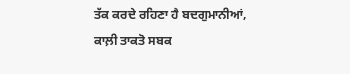ਤੱਕ ਕਰਦੇ ਰਹਿਣਾ ਹੈ ਬਦਗੁਮਾਨੀਆਂ,
ਕਾਲ਼ੀ ਤਾਕਤੋ ਸਬਕ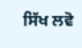ਸਿੱਖ ਲਵੋ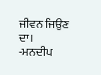ਜੀਵਨ ਜਿਉਣ ਦਾ।
-ਮਨਦੀਪ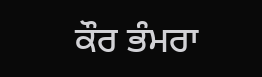ਕੌਰ ਭੰਮਰਾ